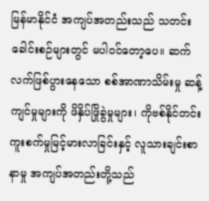မြန်မာနိုင်ငံ အကျပ်အတည်းသည် သတင်းခေါင်းစဉ်များတွင် မပါဝင်တော့ပေ။ ဆက်လက်ဖြစ်ပွားနေသော စစ်အာဏာသိမ်းမှု ဆန့်ကျင်မှုများကို ဖိနှိပ်ဖြိုခွဲမှုများ၊ ကိုဗစ်နိုင်တင်း ကူးစက်မှုမြင့်မားလာခြင်းနှင့် လူသားချင်းစာနာမှု အကျပ်အတည်းတို့သည်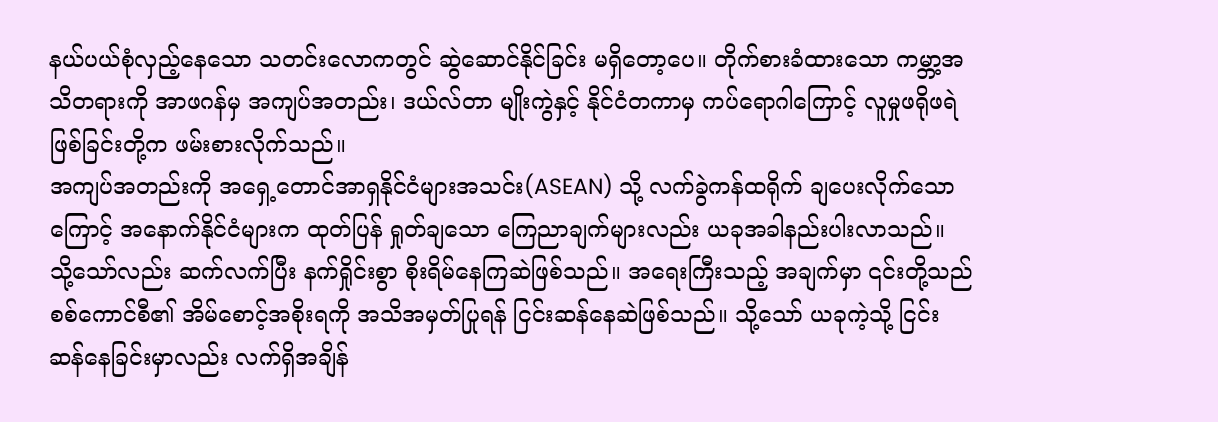နယ်ပယ်စုံလှည့်နေသော သတင်းလောကတွင် ဆွဲဆောင်နိုင်ခြင်း မရှိတော့ပေ။ တိုက်စားခံထားသော ကမ္ဘာ့အသိတရားကို အာဖဂန်မှ အကျပ်အတည်း၊ ဒယ်လ်တာ မျိုးကွဲနှင့် နိုင်ငံတကာမှ ကပ်ရောဂါကြောင့် လူမှုဖရိုဖရဲဖြစ်ခြင်းတို့က ဖမ်းစားလိုက်သည်။
အကျပ်အတည်းကို အရှေ့တောင်အာရှနိုင်ငံများအသင်း(ASEAN) သို့ လက်ခွဲကန်ထရိုက် ချပေးလိုက်သောကြောင့် အနောက်နိုင်ငံများက ထုတ်ပြန် ရှုတ်ချသော ကြေညာချက်များလည်း ယခုအခါနည်းပါးလာသည်။ သို့သော်လည်း ဆက်လက်ပြီး နက်ရှိုင်းစွာ စိုးရိမ်နေကြဆဲဖြစ်သည်။ အရေးကြီးသည့် အချက်မှာ ၎င်းတို့သည် စစ်ကောင်စီ၏ အိမ်စောင့်အစိုးရကို အသိအမှတ်ပြုရန် ငြင်းဆန်နေဆဲဖြစ်သည်။ သို့သော် ယခုကဲ့သို့ ငြင်းဆန်နေခြင်းမှာလည်း လက်ရှိအချိန်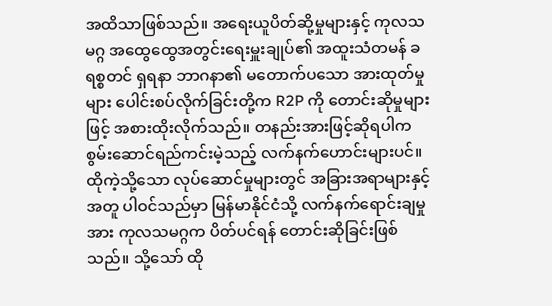အထိသာဖြစ်သည်။ အရေးယူပိတ်ဆို့မှုများနှင့် ကုလသမဂ္ဂ အထွေထွေအတွင်းရေးမှူးချုပ်၏ အထူးသံတမန် ခရစ္စတင် ရှရနာ ဘာဂနာ၏ မတောက်ပသော အားထုတ်မှုများ ပေါင်းစပ်လိုက်ခြင်းတို့က R2P ကို တောင်းဆိုမှုများဖြင့် အစားထိုးလိုက်သည်။ တနည်းအားဖြင့်ဆိုရပါက စွမ်းဆောင်ရည်ကင်းမဲ့သည့် လက်နက်ဟောင်းများပင်။ ထိုကဲ့သို့သော လုပ်ဆောင်မှုများတွင် အခြားအရာများနှင့်အတူ ပါဝင်သည်မှာ မြန်မာနိုင်ငံသို့ လက်နက်ရောင်းချမှုအား ကုလသမဂ္ဂက ပိတ်ပင်ရန် တောင်းဆိုခြင်းဖြစ်သည်။ သို့သော် ထို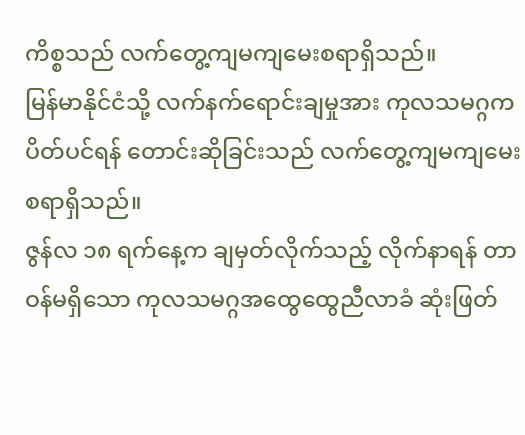ကိစ္စသည် လက်တွေ့ကျမကျမေးစရာရှိသည်။
မြန်မာနိုင်ငံသို့ လက်နက်ရောင်းချမှုအား ကုလသမဂ္ဂက ပိတ်ပင်ရန် တောင်းဆိုခြင်းသည် လက်တွေ့ကျမကျမေးစရာရှိသည်။
ဇွန်လ ၁၈ ရက်နေ့က ချမှတ်လိုက်သည့် လိုက်နာရန် တာဝန်မရှိသော ကုလသမဂ္ဂအထွေထွေညီလာခံ ဆုံးဖြတ်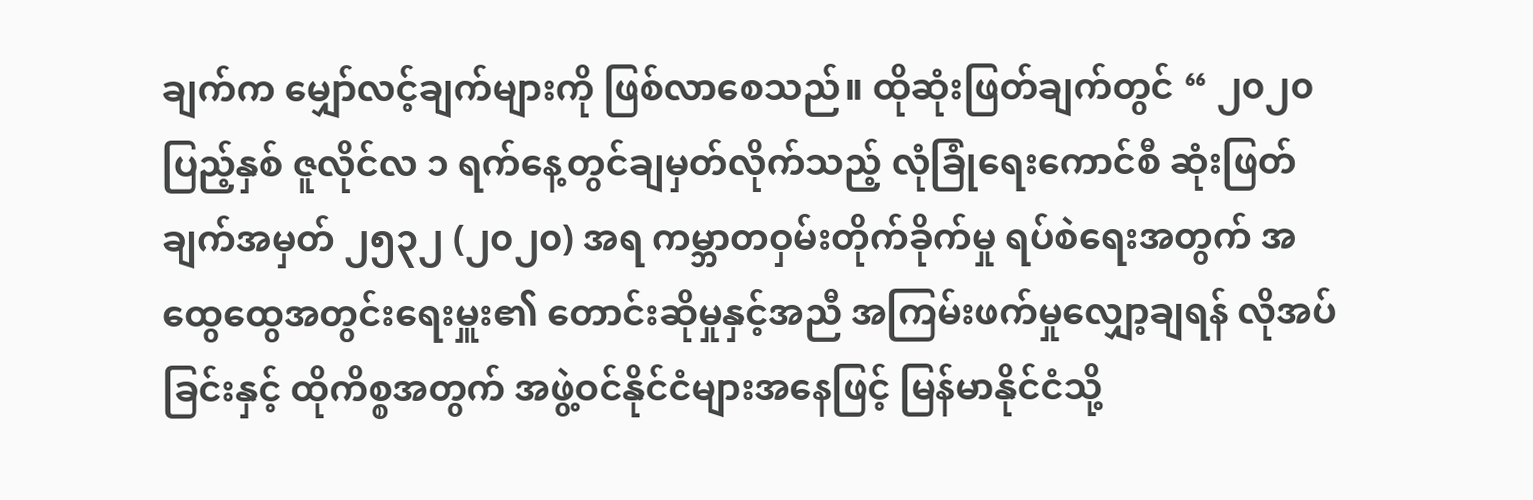ချက်က မျှော်လင့်ချက်များကို ဖြစ်လာစေသည်။ ထိုဆုံးဖြတ်ချက်တွင် “ ၂၀၂၀ ပြည့်နှစ် ဇူလိုင်လ ၁ ရက်နေ့တွင်ချမှတ်လိုက်သည့် လုံခြုံရေးကောင်စီ ဆုံးဖြတ်ချက်အမှတ် ၂၅၃၂ (၂၀၂၀) အရ ကမ္ဘာတဝှမ်းတိုက်ခိုက်မှု ရပ်စဲရေးအတွက် အထွေထွေအတွင်းရေးမှူး၏ တောင်းဆိုမှုနှင့်အညီ အကြမ်းဖက်မှုလျှော့ချရန် လိုအပ်ခြင်းနှင့် ထိုကိစ္စအတွက် အဖွဲ့ဝင်နိုင်ငံများအနေဖြင့် မြန်မာနိုင်ငံသို့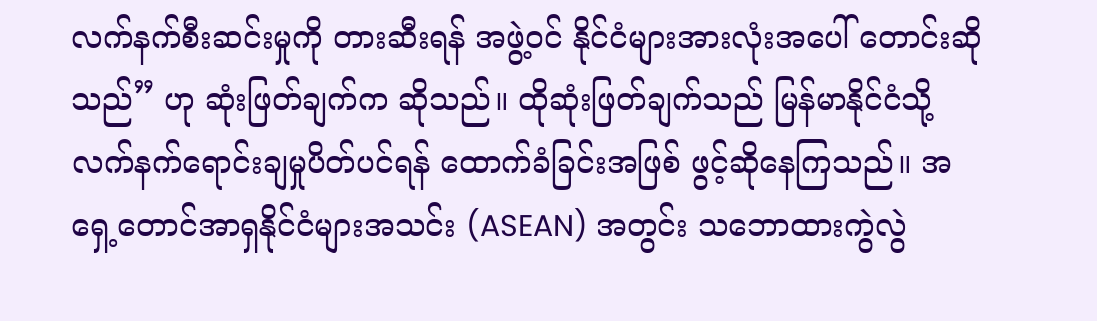လက်နက်စီးဆင်းမှုကို တားဆီးရန် အဖွဲ့ဝင် နိုင်ငံများအားလုံးအပေါ် တောင်းဆိုသည်” ဟု ဆုံးဖြတ်ချက်က ဆိုသည်။ ထိုဆုံးဖြတ်ချက်သည် မြန်မာနိုင်ငံသို့ လက်နက်ရောင်းချမှုပိတ်ပင်ရန် ထောက်ခံခြင်းအဖြစ် ဖွင့်ဆိုနေကြသည်။ အရှေ့တောင်အာရှနိုင်ငံများအသင်း (ASEAN) အတွင်း သဘောထားကွဲလွဲ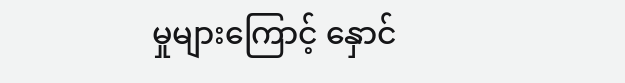မှုများကြောင့် နှောင်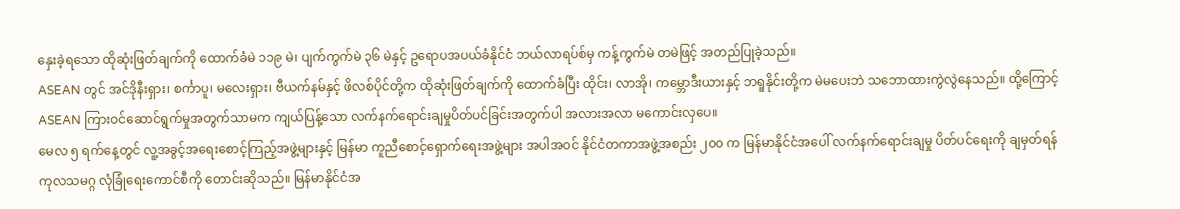နှေးခဲ့ရသော ထိုဆုံးဖြတ်ချက်ကို ထောက်ခံမဲ ၁၁၉ မဲ၊ ပျက်ကွက်မဲ ၃၆ မဲနှင့် ဥရောပအပယ်ခံနိုင်ငံ ဘယ်လာရပ်စ်မှ ကန့်ကွက်မဲ တမဲဖြင့် အတည်ပြုခဲ့သည်။
ASEAN တွင် အင်ဒိုနီးရှား၊ စင်္ကာပူ၊ မလေးရှား၊ ဗီယက်နမ်နှင့် ဖိလစ်ပိုင်တို့က ထိုဆုံးဖြတ်ချက်ကို ထောက်ခံပြီး ထိုင်း၊ လာအို၊ ကမ္ဘောဒီးယားနှင့် ဘရူနိုင်းတို့က မဲမပေးဘဲ သဘောထားကွဲလွဲနေသည်။ ထို့ကြောင့် ASEAN ကြားဝင်ဆောင်ရွက်မှုအတွက်သာမက ကျယ်ပြန့်သော လက်နက်ရောင်းချမှုပိတ်ပင်ခြင်းအတွက်ပါ အလားအလာ မကောင်းလှပေ။
မေလ ၅ ရက်နေ့တွင် လူ့အခွင့်အရေးစောင့်ကြည့်အဖွဲ့များနှင့် မြန်မာ ကူညီစောင့်ရှောက်ရေးအဖွဲ့များ အပါအဝင် နိုင်ငံတကာအဖွဲ့အစည်း ၂၀၀ က မြန်မာနိုင်ငံအပေါ် လက်နက်ရောင်းချမှု ပိတ်ပင်ရေးကို ချမှတ်ရန် ကုလသမဂ္ဂ လုံခြုံရေးကောင်စီကို တောင်းဆိုသည်။ မြန်မာနိုင်ငံအ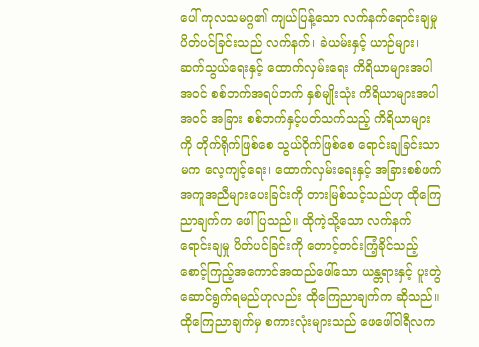ပေါ် ကုလသမဂ္ဂ၏ ကျယ်ပြန့်သော လက်နက်ရောင်းချမှု ပိတ်ပင်ခြင်းသည် လက်နက်၊ ခဲယမ်းနှင့် ယာဉ်များ၊ ဆက်သွယ်ရေးနှင့် ထောက်လှမ်းရေး ကိရိယာများအပါအဝင် စစ်ဘက်အရပ်ဘက် နှစ်မျိုးသုံး ကိရိယာများအပါအဝင် အခြား စစ်ဘက်နှင့်ပတ်သက်သည့် ကိရိယာများကို တိုက်ရိုက်ဖြစ်စေ သွယ်ဝိုက်ဖြစ်စေ ရောင်းချခြင်းသာမက လေ့ကျင့်ရေး၊ ထောက်လှမ်းရေးနှင့် အခြားစစ်ဖက် အကူအညီများပေးခြင်းကို တားမြစ်သင့်သည်ဟု ထိုကြေညာချက်က ဖေါ်ပြသည်။ ထိုကဲ့သို့သော လက်နက်ရောင်းချမှု ပိတ်ပင်ခြင်းကို တောင့်တင်းကြံ့ခိုင်သည့် စောင့်ကြည့်အကောင်အထည်ဖေါ်သော ယန္တရားနှင့် ပူးတွဲ ဆောင်ရွက်ရမည်ဟုလည်း ထိုကြေညာချက်က ဆိုသည်။ ထိုကြေညာချက်မှ စကားလုံးများသည် ဖေဖေါ်ဝါရီလက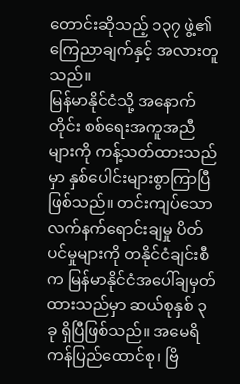တောင်းဆိုသည့် ၁၃၇ ဖွဲ့၏ ကြေညာချက်နှင့် အလားတူသည်။
မြန်မာနိုင်ငံသို့ အနောက်တိုင်း စစ်ရေးအကူအညီများကို ကန့်သတ်ထားသည်မှာ နှစ်ပေါင်းများစွာကြာပြီ ဖြစ်သည်။ တင်းကျပ်သော လက်နက်ရောင်းချမှု ပိတ်ပင်မှုများကို တနိုင်ငံချင်းစီက မြန်မာနိုင်ငံအပေါ်ချမှတ်ထားသည်မှာ ဆယ်စုနှစ် ၃ ခု ရှိပြီဖြစ်သည်။ အမေရိကန်ပြည်ထောင်စု၊ ဗြိ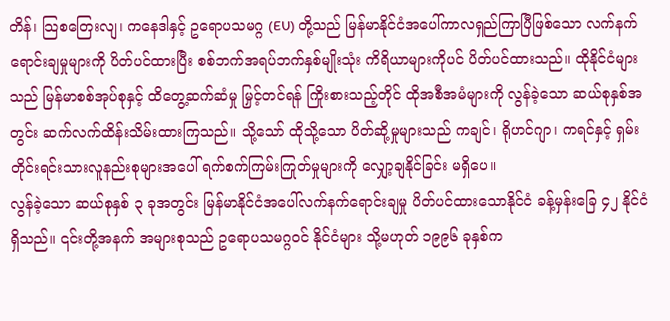တိန်၊ သြစတြေးလျ၊ ကနေဒါနှင့် ဥရောပသမဂ္ဂ (EU) တို့သည် မြန်မာနိုင်ငံအပေါ်ကာလရှည်ကြာပြီဖြစ်သော လက်နက်ရောင်းချမှုများကို ပိတ်ပင်ထားပြီး စစ်ဘက်အရပ်ဘက်နှစ်မျိုးသုံး ကိရိယာများကိုပင် ပိတ်ပင်ထားသည်။ ထိုနိုင်ငံများသည် မြန်မာစစ်အုပ်စုနှင့် ထိတွေ့ဆက်ဆံမှု မြှင့်တင်ရန် ကြိုးစားသည့်တိုင် ထိုအစီအမံများကို လွန်ခဲ့သော ဆယ်စုနှစ်အတွင်း ဆက်လက်ထိန်းသိမ်းထားကြသည်။ သို့သော် ထိုသို့သော ပိတ်ဆို့မှုများသည် ကချင်၊ ရိုဟင်ဂျာ၊ ကရင်နှင့် ရှမ်းတိုင်းရင်းသားလူနည်းစုများအပေါ် ရက်စက်ကြမ်းကြုတ်မှုများကို လျှော့ချနိုင်ခြင်း မရှိပေ။
လွန်ခဲ့သော ဆယ်စုနှစ် ၃ ခုအတွင်း မြန်မာနိုင်ငံအပေါ်လက်နက်ရောင်းချမှု ပိတ်ပင်ထားသောနိုင်ငံ ခန့်မှန်းခြေ ၄၂ နိုင်ငံရှိသည်။ ၎င်းတို့အနက် အများစုသည် ဥရောပသမဂ္ဂဝင် နိုင်ငံများ သို့မဟုတ် ၁၉၉၆ ခုနှစ်က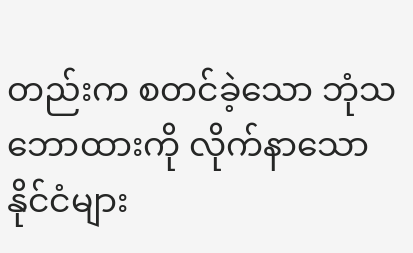တည်းက စတင်ခဲ့သော ဘုံသဘောထားကို လိုက်နာသော နိုင်ငံများ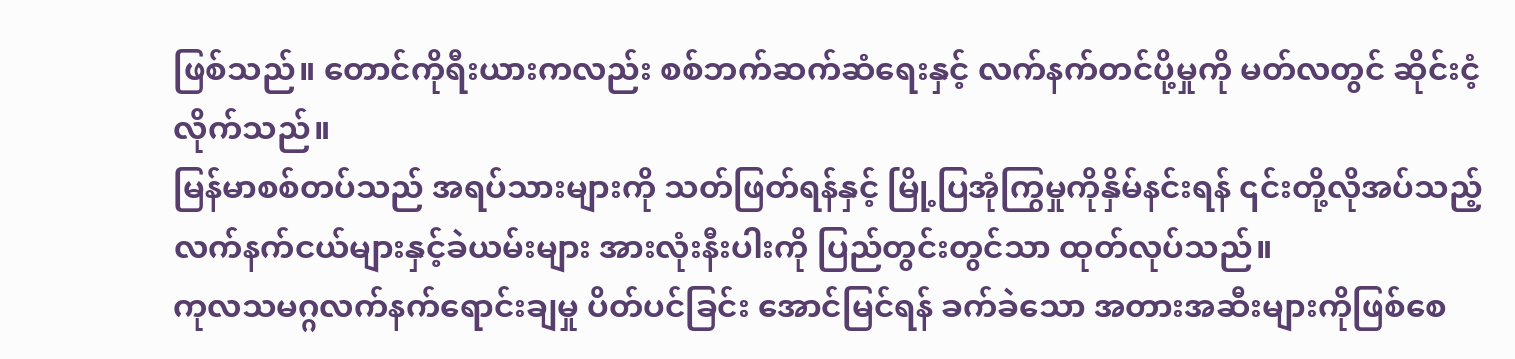ဖြစ်သည်။ တောင်ကိုရီးယားကလည်း စစ်ဘက်ဆက်ဆံရေးနှင့် လက်နက်တင်ပို့မှုကို မတ်လတွင် ဆိုင်းငံ့လိုက်သည်။
မြန်မာစစ်တပ်သည် အရပ်သားများကို သတ်ဖြတ်ရန်နှင့် မြို့ပြအုံကြွမှုကိုနှိမ်နင်းရန် ၎င်းတို့လိုအပ်သည့် လက်နက်ငယ်များနှင့်ခဲယမ်းများ အားလုံးနီးပါးကို ပြည်တွင်းတွင်သာ ထုတ်လုပ်သည်။
ကုလသမဂ္ဂလက်နက်ရောင်းချမှု ပိတ်ပင်ခြင်း အောင်မြင်ရန် ခက်ခဲသော အတားအဆီးများကိုဖြစ်စေ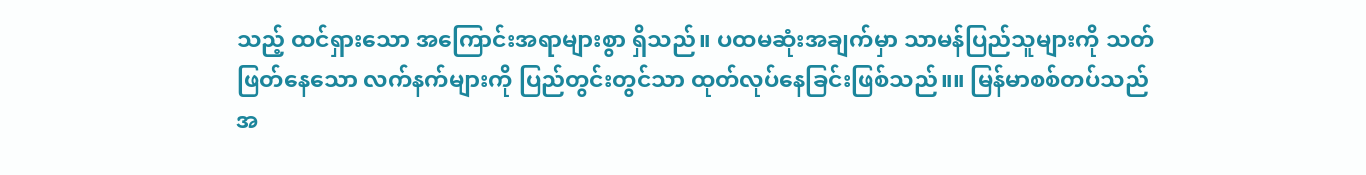သည့် ထင်ရှားသော အကြောင်းအရာများစွာ ရှိသည်။ ပထမဆုံးအချက်မှာ သာမန်ပြည်သူများကို သတ်ဖြတ်နေသော လက်နက်များကို ပြည်တွင်းတွင်သာ ထုတ်လုပ်နေခြင်းဖြစ်သည်။။ မြန်မာစစ်တပ်သည် အ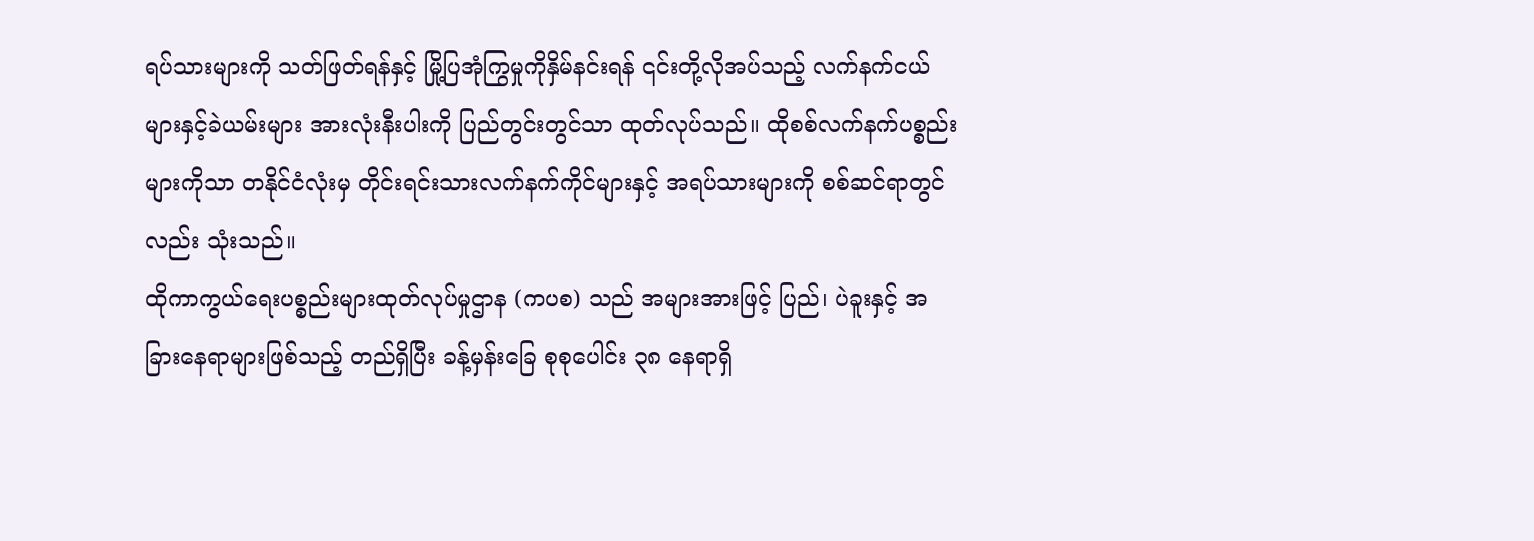ရပ်သားများကို သတ်ဖြတ်ရန်နှင့် မြို့ပြအုံကြွမှုကိုနှိမ်နင်းရန် ၎င်းတို့လိုအပ်သည့် လက်နက်ငယ်များနှင့်ခဲယမ်းများ အားလုံးနီးပါးကို ပြည်တွင်းတွင်သာ ထုတ်လုပ်သည်။ ထိုစစ်လက်နက်ပစ္စည်းများကိုသာ တနိုင်ငံလုံးမှ တိုင်းရင်းသားလက်နက်ကိုင်များနှင့် အရပ်သားများကို စစ်ဆင်ရာတွင်လည်း သုံးသည်။
ထိုကာကွယ်ရေးပစ္စည်းများထုတ်လုပ်မှုဌာန (ကပစ) သည် အများအားဖြင့် ပြည်၊ ပဲခူးနှင့် အခြားနေရာများဖြစ်သည့် တည်ရှိပြီး ခန့်မှန်းခြေ စုစုပေါင်း ၃၈ နေရာရှိ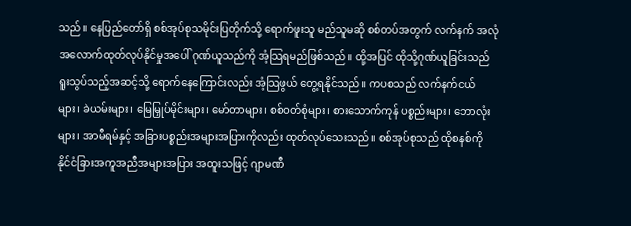သည်။ နေပြည်တော်ရှိ စစ်အုပ်စုသမိုင်းပြတိုက်သို့ ရောက်ဖူးသူ မည်သူမဆို စစ်တပ်အတွက် လက်နက် အလုံအလောက်ထုတ်လုပ်နိုင်မှုအပေါ် ဂုဏ်ယူသည်ကို အံ့သြရမည်ဖြစ်သည်။ ထို့အပြင် ထိုသို့ဂုဏ်ယူခြင်းသည် ရူးသွပ်သည့်အဆင့်သို့ ရောက်နေကြောင်းလည်း အံ့သြဖွယ် တွေ့ရနိုင်သည်။ ကပစသည် လက်နက်ငယ်များ၊ ခဲယမ်းများ၊ မြေမြှုပ်မိုင်းများ၊ မော်တာများ၊ စစ်ဝတ်စုံများ၊ စားသောက်ကုန် ပစ္စည်းများ၊ ဘောလုံးများ၊ အာမီရမ်နှင့် အခြားပစ္စည်းအများအပြားကိုလည်း ထုတ်လုပ်သေးသည်။ စစ်အုပ်စုသည် ထိုစနစ်ကို နိုင်ငံခြားအကူအညီအများအပြား အထူးသဖြင့် ဂျာမဏီ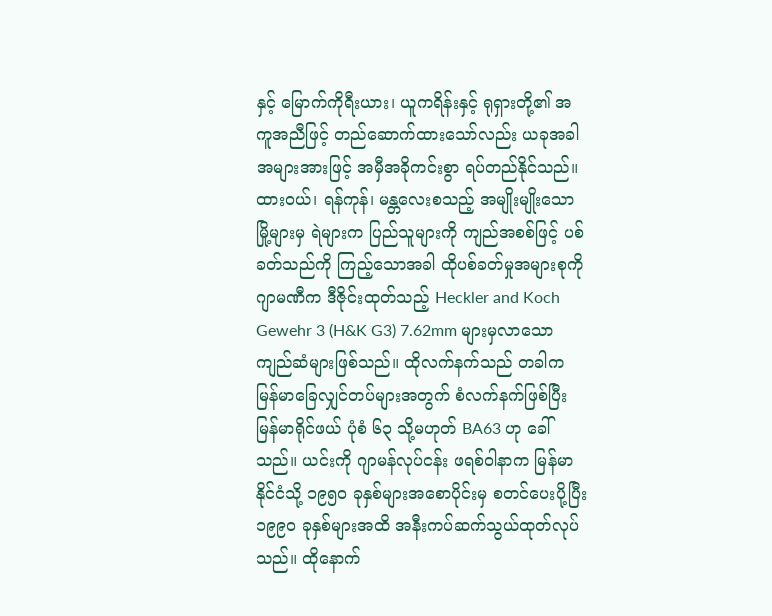နှင့် မြောက်ကိုရီးယား၊ ယူကရိန်းနှင့် ရုရှားတို့၏ အကူအညီဖြင့် တည်ဆောက်ထားသော်လည်း ယခုအခါ အများအားဖြင့် အမှီအခိုကင်းစွာ ရပ်တည်နိုင်သည်။
ထားဝယ်၊ ရန်ကုန်၊ မန္တလေးစသည့် အမျိုးမျိုးသော မြို့များမှ ရဲများက ပြည်သူများကို ကျည်အစစ်ဖြင့် ပစ်ခတ်သည်ကို ကြည့်သောအခါ ထိုပစ်ခတ်မှုအများစုကို ဂျာမဏီက ဒီဇိုင်းထုတ်သည့် Heckler and Koch Gewehr 3 (H&K G3) 7.62mm များမှလာသော ကျည်ဆံများဖြစ်သည်။ ထိုလက်နက်သည် တခါက မြန်မာခြေလျှင်တပ်များအတွက် စံလက်နက်ဖြစ်ပြီး မြန်မာရိုင်ဖယ် ပုံစံ ၆၃ သို့မဟုတ် BA63 ဟု ခေါ်သည်။ ယင်းကို ဂျာမန်လုပ်ငန်း ဖရစ်ဝါနာက မြန်မာနိုင်ငံသို့ ၁၉၅၀ ခုနှစ်များအစောပိုင်းမှ စတင်ပေးပို့ပြီး ၁၉၉၀ ခုနှစ်များအထိ အနီးကပ်ဆက်သွယ်ထုတ်လုပ်သည်။ ထိုနောက်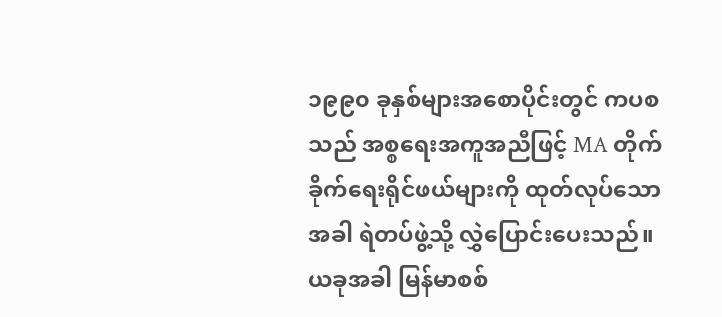၁၉၉၀ ခုနှစ်များအစောပိုင်းတွင် ကပစသည် အစ္စရေးအကူအညီဖြင့် MA တိုက်ခိုက်ရေးရိုင်ဖယ်များကို ထုတ်လုပ်သောအခါ ရဲတပ်ဖွဲ့သို့ လွှဲပြောင်းပေးသည်။ ယခုအခါ မြန်မာစစ်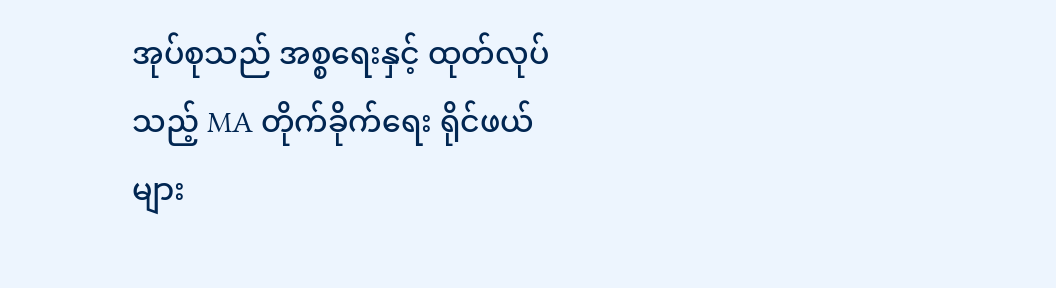အုပ်စုသည် အစ္စရေးနှင့် ထုတ်လုပ်သည့် MA တိုက်ခိုက်ရေး ရိုင်ဖယ်များ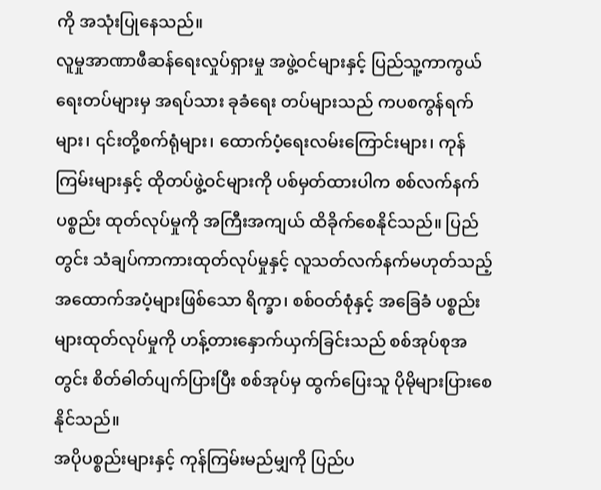ကို အသုံးပြုနေသည်။
လူမှုအာဏာဖီဆန်ရေးလှုပ်ရှားမှု အဖွဲ့ဝင်များနှင့် ပြည်သူ့ကာကွယ်ရေးတပ်များမှ အရပ်သား ခုခံရေး တပ်များသည် ကပစကွန်ရက်များ၊ ၎င်းတို့စက်ရုံများ၊ ထောက်ပံ့ရေးလမ်းကြောင်းများ၊ ကုန်ကြမ်းများနှင့် ထိုတပ်ဖွဲ့ဝင်များကို ပစ်မှတ်ထားပါက စစ်လက်နက်ပစ္စည်း ထုတ်လုပ်မှုကို အကြီးအကျယ် ထိခိုက်စေနိုင်သည်။ ပြည်တွင်း သံချပ်ကာကားထုတ်လုပ်မှုနှင့် လူသတ်လက်နက်မဟုတ်သည့် အထောက်အပံ့များဖြစ်သော ရိက္ခာ၊ စစ်ဝတ်စုံနှင့် အခြေခံ ပစ္စည်းများထုတ်လုပ်မှုကို ဟန့်တားနှောက်ယှက်ခြင်းသည် စစ်အုပ်စုအတွင်း စိတ်ဓါတ်ပျက်ပြားပြီး စစ်အုပ်မှ ထွက်ပြေးသူ ပိုမိုများပြားစေနိုင်သည်။
အပိုပစ္စည်းများနှင့် ကုန်ကြမ်းမည်မျှကို ပြည်ပ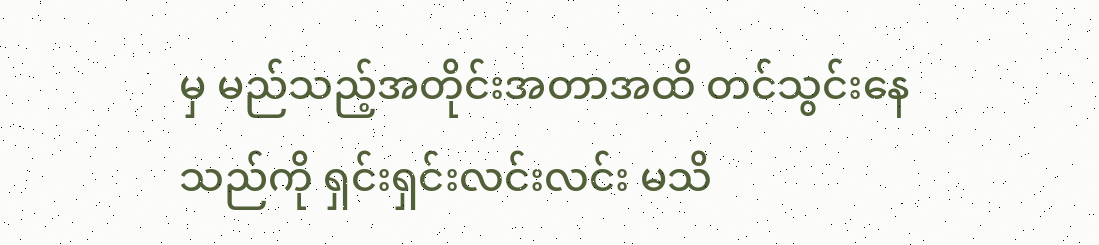မှ မည်သည့်အတိုင်းအတာအထိ တင်သွင်းနေသည်ကို ရှင်းရှင်းလင်းလင်း မသိ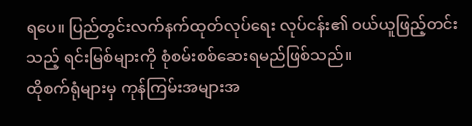ရပေ။ ပြည်တွင်းလက်နက်ထုတ်လုပ်ရေး လုပ်ငန်း၏ ဝယ်ယူဖြည့်တင်းသည့် ရင်းမြစ်များကို စုံစမ်းစစ်ဆေးရမည်ဖြစ်သည်။
ထိုစက်ရုံများမှ ကုန်ကြမ်းအများအ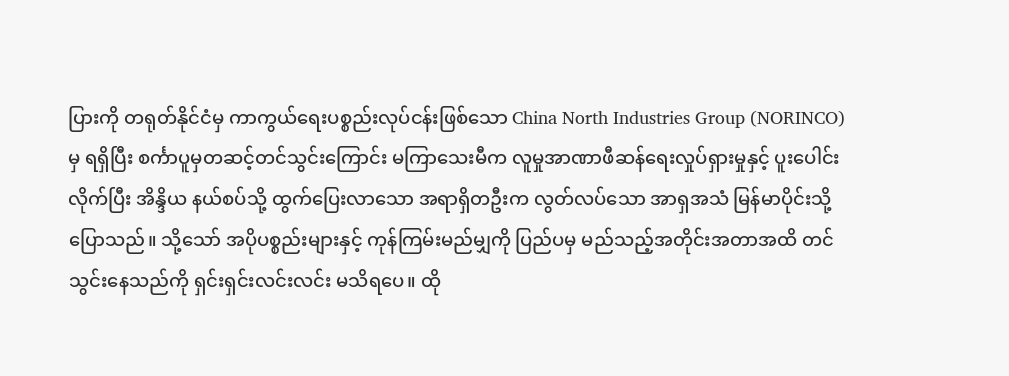ပြားကို တရုတ်နိုင်ငံမှ ကာကွယ်ရေးပစ္စည်းလုပ်ငန်းဖြစ်သော China North Industries Group (NORINCO) မှ ရရှိပြီး စင်္ကာပူမှတဆင့်တင်သွင်းကြောင်း မကြာသေးမီက လူမှုအာဏာဖီဆန်ရေးလှုပ်ရှားမှုနှင့် ပူးပေါင်းလိုက်ပြီး အိန္ဒိယ နယ်စပ်သို့ ထွက်ပြေးလာသော အရာရှိတဦးက လွတ်လပ်သော အာရှအသံ မြန်မာပိုင်းသို့ပြောသည်။ သို့သော် အပိုပစ္စည်းများနှင့် ကုန်ကြမ်းမည်မျှကို ပြည်ပမှ မည်သည့်အတိုင်းအတာအထိ တင်သွင်းနေသည်ကို ရှင်းရှင်းလင်းလင်း မသိရပေ။ ထို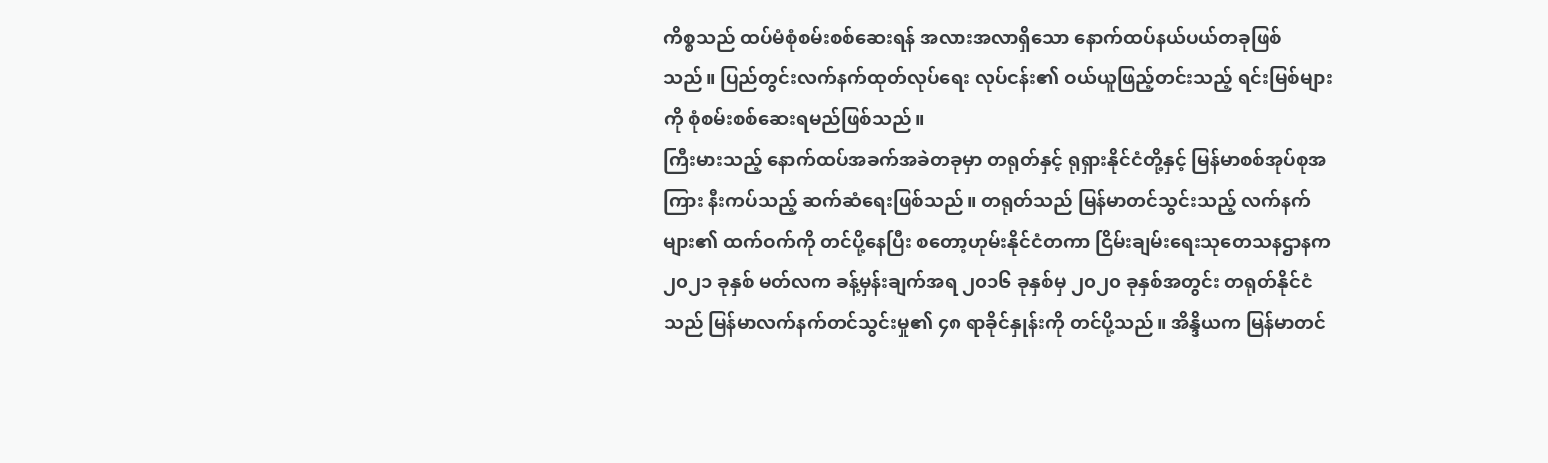ကိစ္စသည် ထပ်မံစုံစမ်းစစ်ဆေးရန် အလားအလာရှိသော နောက်ထပ်နယ်ပယ်တခုဖြစ်သည်။ ပြည်တွင်းလက်နက်ထုတ်လုပ်ရေး လုပ်ငန်း၏ ဝယ်ယူဖြည့်တင်းသည့် ရင်းမြစ်များကို စုံစမ်းစစ်ဆေးရမည်ဖြစ်သည်။
ကြီးမားသည့် နောက်ထပ်အခက်အခဲတခုမှာ တရုတ်နှင့် ရုရှားနိုင်ငံတို့နှင့် မြန်မာစစ်အုပ်စုအကြား နီးကပ်သည့် ဆက်ဆံရေးဖြစ်သည်။ တရုတ်သည် မြန်မာတင်သွင်းသည့် လက်နက်များ၏ ထက်ဝက်ကို တင်ပို့နေပြီး စတော့ဟုမ်းနိုင်ငံတကာ ငြိမ်းချမ်းရေးသုတေသနဌာနက ၂၀၂၁ ခုနှစ် မတ်လက ခန့်မှန်းချက်အရ ၂၀၁၆ ခုနှစ်မှ ၂၀၂၀ ခုနှစ်အတွင်း တရုတ်နိုင်ငံသည် မြန်မာလက်နက်တင်သွင်းမှု၏ ၄၈ ရာခိုင်နှုန်းကို တင်ပို့သည်။ အိန္ဒိယက မြန်မာတင်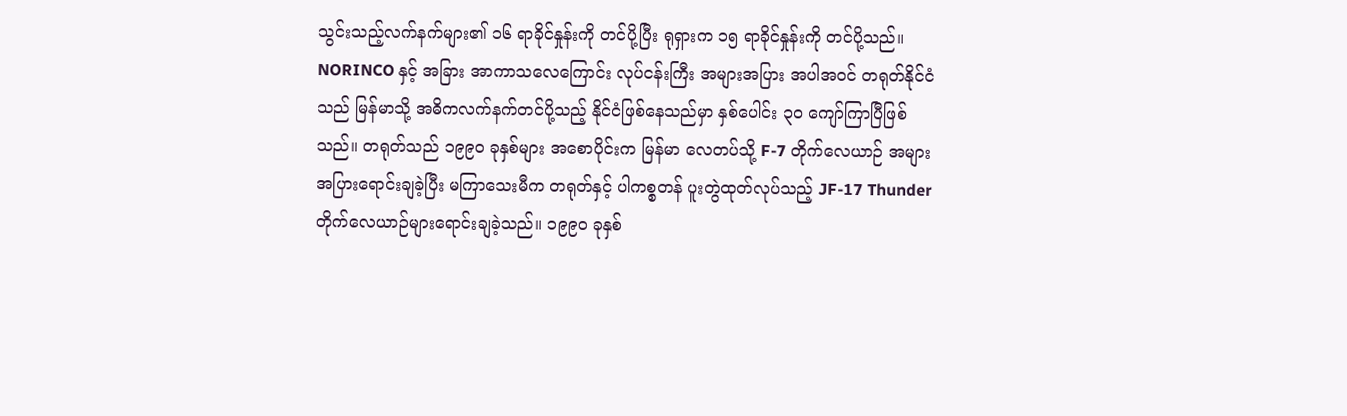သွင်းသည့်လက်နက်များ၏ ၁၆ ရာခိုင်နှုန်းကို တင်ပို့ပြီး ရုရှားက ၁၅ ရာခိုင်နှုန်းကို တင်ပို့သည်။
NORINCO နှင့် အခြား အာကာသလေကြောင်း လုပ်ငန်းကြီး အများအပြား အပါအဝင် တရုတ်နိုင်ငံသည် မြန်မာသို့ အဓိကလက်နက်တင်ပို့သည့် နိုင်ငံဖြစ်နေသည်မှာ နှစ်ပေါင်း ၃၀ ကျော်ကြာပြီဖြစ်သည်။ တရုတ်သည် ၁၉၉၀ ခုနှစ်များ အစောပိုင်းက မြန်မာ လေတပ်သို့ F-7 တိုက်လေယာဉ် အများအပြားရောင်းချခဲ့ပြီး မကြာသေးမီက တရုတ်နှင့် ပါကစ္စတန် ပူးတွဲထုတ်လုပ်သည့် JF-17 Thunder တိုက်လေယာဉ်များရောင်းချခဲ့သည်။ ၁၉၉၀ ခုနှစ်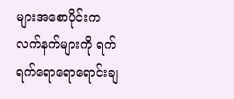များအစောပိုင်းက လက်နက်များကို ရက်ရက်ရောရောရောင်းချ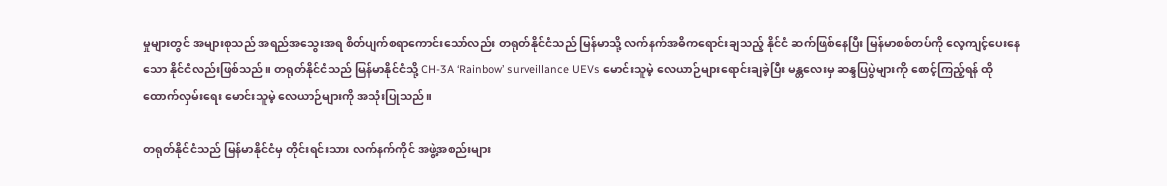မှုများတွင် အများစုသည် အရည်အသွေးအရ စိတ်ပျက်စရာကောင်းသော်လည်း တရုတ်နိုင်ငံသည် မြန်မာသို့ လက်နက်အဓိကရောင်းချသည့် နိုင်ငံ ဆက်ဖြစ်နေပြီး မြန်မာစစ်တပ်ကို လေ့ကျင့်ပေးနေသော နိုင်ငံလည်းဖြစ်သည်။ တရုတ်နိုင်ငံသည် မြန်မာနိုင်ငံသို့ CH-3A ‘Rainbow’ surveillance UEVs မောင်းသူမဲ့ လေယာဉ်များရောင်းချခဲ့ပြီး မန္တလေးမှ ဆန္ဒပြပွဲများကို စောင့်ကြည့်ရန် ထိုထောက်လှမ်းရေး မောင်းသူမဲ့ လေယာဉ်များကို အသုံးပြုသည်။

တရုတ်နိုင်ငံသည် မြန်မာနိုင်ငံမှ တိုင်းရင်းသား လက်နက်ကိုင် အဖွဲ့အစည်းများ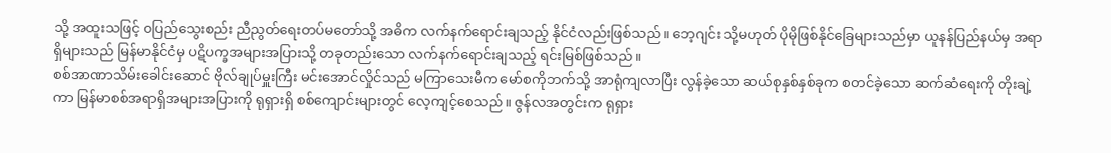သို့ အထူးသဖြင့် ၀ပြည်သွေးစည်း ညီညွတ်ရေးတပ်မတော်သို့ အဓိက လက်နက်ရောင်းချသည့် နိုင်ငံလည်းဖြစ်သည်။ ဘေ့ဂျင်း သို့မဟုတ် ပိုမိုဖြစ်နိုင်ခြေများသည်မှာ ယူနန်ပြည်နယ်မှ အရာရှိများသည် မြန်မာနိုင်ငံမှ ပဋိပက္ခအများအပြားသို့ တခုတည်းသော လက်နက်ရောင်းချသည့် ရင်းမြစ်ဖြစ်သည်။
စစ်အာဏာသိမ်းခေါင်းဆောင် ဗိုလ်ချုပ်မှူးကြီး မင်းအောင်လှိုင်သည် မကြာသေးမီက မော်စကိုဘက်သို့ အာရုံကျလာပြီး လွန်ခဲ့သော ဆယ်စုနှစ်နှစ်ခုက စတင်ခဲ့သော ဆက်ဆံရေးကို တိုးချဲ့ကာ မြန်မာစစ်အရာရှိအများအပြားကို ရုရှားရှိ စစ်ကျောင်းများတွင် လေ့ကျင့်စေသည်။ ဇွန်လအတွင်းက ရုရှား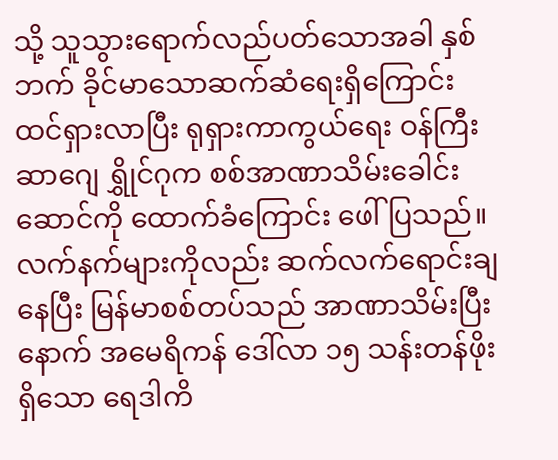သို့ သူသွားရောက်လည်ပတ်သောအခါ နှစ်ဘက် ခိုင်မာသောဆက်ဆံရေးရှိကြောင်း ထင်ရှားလာပြီး ရုရှားကာကွယ်ရေး ဝန်ကြီးဆာဂျေ ရွှိုင်ဂုက စစ်အာဏာသိမ်းခေါင်းဆောင်ကို ထောက်ခံကြောင်း ဖေါ်ပြသည်။ လက်နက်များကိုလည်း ဆက်လက်ရောင်းချနေပြီး မြန်မာစစ်တပ်သည် အာဏာသိမ်းပြီးနောက် အမေရိကန် ဒေါ်လာ ၁၅ သန်းတန်ဖိုး ရှိသော ရေဒါကိ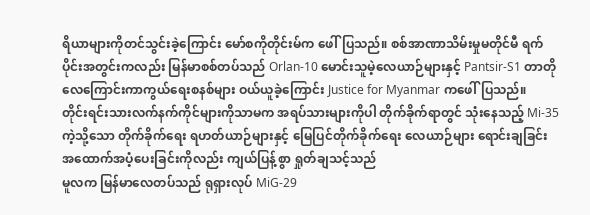ရိယာများကိုတင်သွင်းခဲ့ကြောင်း မော်စကိုတိုင်းမ်က ဖေါ်ပြသည်။ စစ်အာဏာသိမ်းမှုမတိုင်မီ ရက်ပိုင်းအတွင်းကလည်း မြန်မာစစ်တပ်သည် Orlan-10 မောင်းသူမဲ့လေယာဉ်များနှင့် Pantsir-S1 တာတိုလေကြောင်းကာကွယ်ရေးစနစ်များ ဝယ်ယူခဲ့ကြောင်း Justice for Myanmar ကဖေါ်ပြသည်။
တိုင်းရင်းသားလက်နက်ကိုင်များကိုသာမက အရပ်သားများကိုပါ တိုက်ခိုက်ရာတွင် သုံးနေသည့် Mi-35 ကဲ့သို့သော တိုက်ခိုက်ရေး ရဟတ်ယာဉ်များနှင့် မြေပြင်တိုက်ခိုက်ရေး လေယာဉ်များ ရောင်းချခြင်း အထောက်အပံ့ပေးခြင်းကိုလည်း ကျယ်ပြန့်စွာ ရှုတ်ချသင့်သည်
မူလက မြန်မာလေတပ်သည် ရုရှားလုပ် MiG-29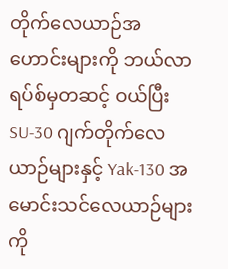တိုက်လေယာဉ်အဟောင်းများကို ဘယ်လာရပ်စ်မှတဆင့် ဝယ်ပြီး SU-30 ဂျက်တိုက်လေယာဉ်များနှင့် Yak-130 အမောင်းသင်လေယာဉ်များကို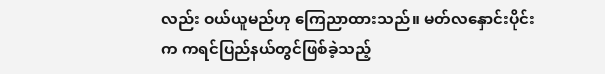လည်း ဝယ်ယူမည်ဟု ကြေညာထားသည်။ မတ်လနှောင်းပိုင်းက ကရင်ပြည်နယ်တွင်ဖြစ်ခဲ့သည့်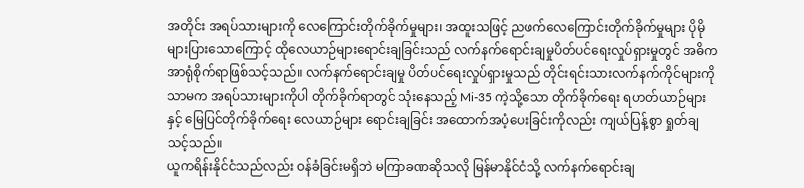အတိုင်း အရပ်သားများကို လေကြောင်းတိုက်ခိုက်မှုများ၊ အထူးသဖြင့် ညဖက်လေကြောင်းတိုက်ခိုက်မှုများ ပိုမိုများပြားသောကြောင့် ထိုလေယာဉ်များရောင်းချခြင်းသည် လက်နက်ရောင်းချမှုပိတ်ပင်ရေးလှုပ်ရှားမှုတွင် အဓိက အာရုံစိုက်ရာဖြစ်သင့်သည်။ လက်နက်ရောင်းချမှု ပိတ်ပင်ရေးလှုပ်ရှားမှုသည် တိုင်းရင်းသားလက်နက်ကိုင်များကိုသာမက အရပ်သားများကိုပါ တိုက်ခိုက်ရာတွင် သုံးနေသည့် Mi-35 ကဲ့သို့သော တိုက်ခိုက်ရေး ရဟတ်ယာဉ်များနှင့် မြေပြင်တိုက်ခိုက်ရေး လေယာဉ်များ ရောင်းချခြင်း အထောက်အပံ့ပေးခြင်းကိုလည်း ကျယ်ပြန့်စွာ ရှုတ်ချသင့်သည်။
ယူကရိန်းနိုင်ငံသည်လည်း ဝန်ခံခြင်းမရှိဘဲ မကြာခဏဆိုသလို မြန်မာနိုင်ငံသို့ လက်နက်ရောင်းချ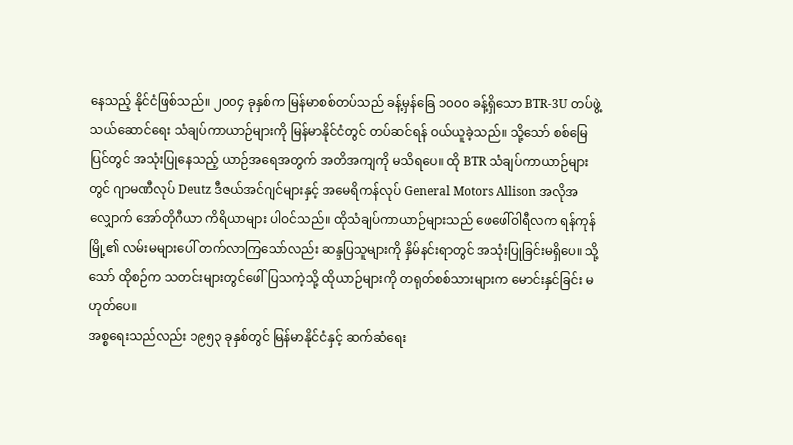နေသည့် နိုင်ငံဖြစ်သည်။ ၂၀၀၄ ခုနှစ်က မြန်မာစစ်တပ်သည် ခန့်မှန်ခြေ ၁၀၀၀ ခန့်ရှိသော BTR-3U တပ်ဖွဲ့သယ်ဆောင်ရေး သံချပ်ကာယာဉ်များကို မြန်မာနိုင်ငံတွင် တပ်ဆင်ရန် ဝယ်ယူခဲ့သည်။ သို့သော် စစ်မြေပြင်တွင် အသုံးပြုနေသည့် ယာဉ်အရေအတွက် အတိအကျကို မသိရပေ။ ထို BTR သံချပ်ကာယာဉ်များတွင် ဂျာမဏီလုပ် Deutz ဒီဇယ်အင်ဂျင်များနှင့် အမေရိကန်လုပ် General Motors Allison အလိုအလျှောက် အော်တိုဂီယာ ကိရိယာများ ပါဝင်သည်။ ထိုသံချပ်ကာယာဉ်များသည် ဖေဖေါ်ဝါရီလက ရန်ကုန်မြို့၏ လမ်းမများပေါ် တက်လာကြသော်လည်း ဆန္ဒပြသူများကို နှိမ်နင်းရာတွင် အသုံးပြုခြင်းမရှိပေ။ သို့သော် ထိုစဉ်က သတင်းများတွင်ဖေါ်ပြသကဲ့သို့ ထိုယာဉ်များကို တရုတ်စစ်သားများက မောင်းနှင်ခြင်း မဟုတ်ပေ။
အစ္စရေးသည်လည်း ၁၉၅၃ ခုနှစ်တွင် မြန်မာနိုင်ငံနှင့် ဆက်ဆံရေး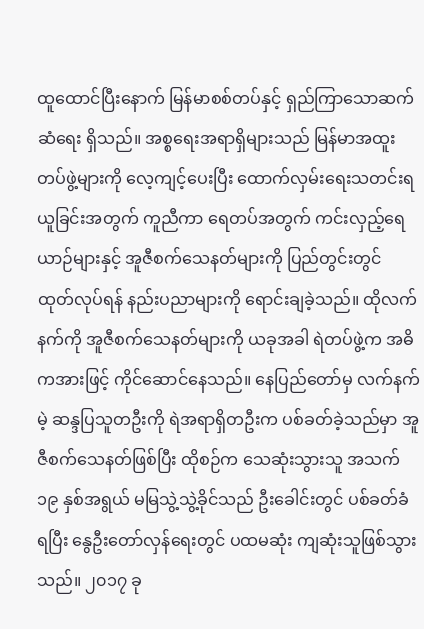ထူထောင်ပြီးနောက် မြန်မာစစ်တပ်နှင့် ရှည်ကြာသောဆက်ဆံရေး ရှိသည်။ အစ္စရေးအရာရှိများသည် မြန်မာအထူးတပ်ဖွဲ့များကို လေ့ကျင့်ပေးပြီး ထောက်လှမ်းရေးသတင်းရယူခြင်းအတွက် ကူညီကာ ရေတပ်အတွက် ကင်းလှည့်ရေယာဉ်များနှင့် အူဇီစက်သေနတ်များကို ပြည်တွင်းတွင် ထုတ်လုပ်ရန် နည်းပညာများကို ရောင်းချခဲ့သည်။ ထိုလက်နက်ကို အူဇီစက်သေနတ်များကို ယခုအခါ ရဲတပ်ဖွဲ့က အဓိကအားဖြင့် ကိုင်ဆောင်နေသည်။ နေပြည်တော်မှ လက်နက်မဲ့ ဆန္ဒပြသူတဦးကို ရဲအရာရှိတဦးက ပစ်ခတ်ခဲ့သည်မှာ အူဇီစက်သေနတ်ဖြစ်ပြီး ထိုစဉ်က သေဆုံးသွားသူ အသက် ၁၉ နှစ်အရွယ် မမြသွဲ့သွဲ့ခိုင်သည် ဦးခေါင်းတွင် ပစ်ခတ်ခံရပြီး နွေဦးတော်လှန်ရေးတွင် ပထမဆုံး ကျဆုံးသူဖြစ်သွားသည်။ ၂၀၁၇ ခု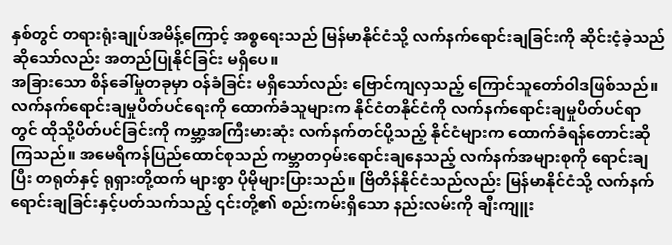နှစ်တွင် တရားရုံးချုပ်အမိန့်ကြောင့် အစ္စရေးသည် မြန်မာနိုင်ငံသို့ လက်နက်ရောင်းချခြင်းကို ဆိုင်းငံ့ခဲ့သည်ဆိုသော်လည်း အတည်ပြုနိုင်ခြင်း မရှိပေ။
အခြားသော စိန်ခေါ်မှုတခုမှာ ဝန်ခံခြင်း မရှိသော်လည်း ဗြောင်ကျလှသည့် ကြောင်သူတော်ဝါဒဖြစ်သည်။ လက်နက်ရောင်းချမှုပိတ်ပင်ရေးကို ထောက်ခံသူများက နိုင်ငံတနိုင်ငံကို လက်နက်ရောင်းချမှုပိတ်ပင်ရာတွင် ထိုသို့ပိတ်ပင်ခြင်းကို ကမ္ဘာ့အကြီးမားဆုံး လက်နက်တင်ပို့သည့် နိုင်ငံများက ထောက်ခံရန်တောင်းဆိုကြသည်။ အမေရိကန်ပြည်ထောင်စုသည် ကမ္ဘာတဝှမ်းရောင်းချနေသည့် လက်နက်အများစုကို ရောင်းချပြီး တရုတ်နှင့် ရုရှားတို့ထက် များစွာ ပိုမိုများပြားသည်။ ဗြိတိန်နိုင်ငံသည်လည်း မြန်မာနိုင်ငံသို့ လက်နက်ရောင်းချခြင်းနှင့်ပတ်သက်သည့် ၎င်းတို့၏ စည်းကမ်းရှိသော နည်းလမ်းကို ချီးကျူး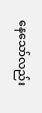နေသော်လည်း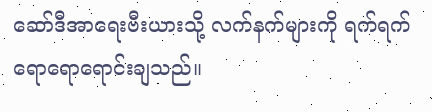ဆော်ဒီအာရေးဗီးယားသို့ လက်နက်များကို ရက်ရက်ရောရောရောင်းချသည်။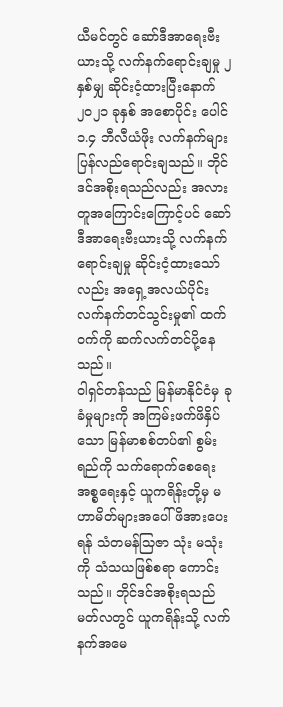ယီမင်တွင် ဆော်ဒီအာရေးဗီးယားသို့ လက်နက်ရောင်းချမှု ၂ နှစ်မျှ ဆိုင်းငံ့ထားပြီးနောက် ၂၀၂၁ ခုနှစ် အစောပိုင်း ပေါင် ၁.၄ ဘီလီယံဖိုး လက်နက်များပြန်လည်ရောင်းချသည်။ ဘိုင်ဒင်အစိုးရသည်လည်း အလားတူအကြောင်းကြောင့်ပင် ဆော်ဒီအာရေးဗီးယားသို့ လက်နက်ရောင်းချမှု ဆိုင်းငံ့ထားသော်လည်း အရှေ့အလယ်ပိုင်း လက်နက်တင်သွင်းမှု၏ ထက်ဝက်ကို ဆက်လက်တင်ပို့နေသည်။
ဝါရှင်တန်သည် မြန်မာနိုင်ငံမှ ခုခံမှုများကို အကြမ်းဖက်ဖိနှိပ်သော မြန်မာစစ်တပ်၏ စွမ်းရည်ကို သက်ရောက်စေရေး အစ္စရေးနှင့် ယူကရိန်းတို့မှ မဟာမိတ်များအပေါ် ဖိအားပေးရန် သံတမန်သြဇာ သုံး မသုံးကို သံသယဖြစ်စရာ ကောင်းသည်။ ဘိုင်ဒင်အစိုးရသည် မတ်လတွင် ယူကရိန်းသို့ လက်နက်အမေ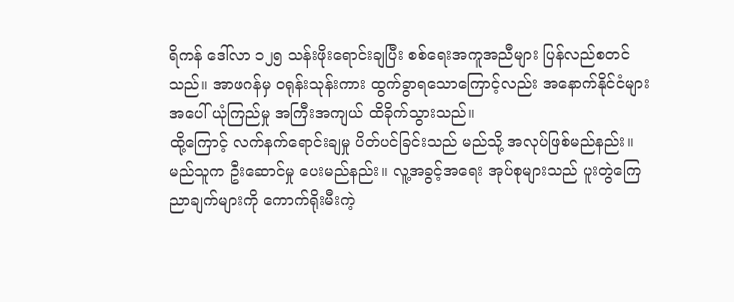ရိကန် ဒေါ်လာ ၁၂၅ သန်းဖိုးရောင်းချပြီး စစ်ရေးအကူအညီများ ပြန်လည်စတင်သည်။ အာဖဂန်မှ ဝရုန်းသုန်းကား ထွက်ခွာရသောကြောင့်လည်း အနောက်နိုင်ငံများအပေါ် ယုံကြည်မှု အကြီးအကျယ် ထိခိုက်သွားသည်။
ထို့ကြောင့် လက်နက်ရောင်းချမှု ပိတ်ပင်ခြင်းသည် မည်သို့ အလုပ်ဖြစ်မည်နည်း။ မည်သူက ဦးဆောင်မှု ပေးမည်နည်း။ လူ့အခွင့်အရေး အုပ်စုများသည် ပူးတွဲကြေညာချက်များကို ကောက်ရိုးမီးကဲ့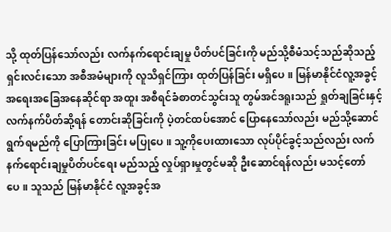သို့ ထုတ်ပြန်သော်လည်း လက်နက်ရောင်းချမှု ပိတ်ပင်ခြင်းကို မည်သို့စီမံသင့်သည်ဆိုသည့် ရှင်းလင်းသော အစီအမံများကို လူသိရှင်ကြား ထုတ်ပြန်ခြင်း မရှိပေ။ မြန်မာနိုင်ငံလူ့အခွင့်အရေးအခြေအနေဆိုင်ရာ အထူး အစီရင်ခံစာတင်သွင်းသူ တွမ်အင်ဒရူးသည် ရှုတ်ချခြင်းနှင့် လက်နက်ပိတ်ဆို့ရန် တောင်းဆိုခြင်းကို ပဲ့တင်ထပ်အောင် ပြောနေသော်လည်း မည်သို့ဆောင်ရွက်ရမည်ကို ပြောကြားခြင်း မပြုပေ။ သူ့ကိုပေးထားသော လုပ်ပိုင်ခွင့်သည်လည်း လက်နက်ရောင်းချမှုပိတ်ပင်ရေး မည်သည့် လှုပ်ရှားမှုတွင်မဆို ဦးဆောင်ရန်လည်း မသင့်တော်ပေ။ သူသည် မြန်မာနိုင်ငံ လူ့အခွင့်အ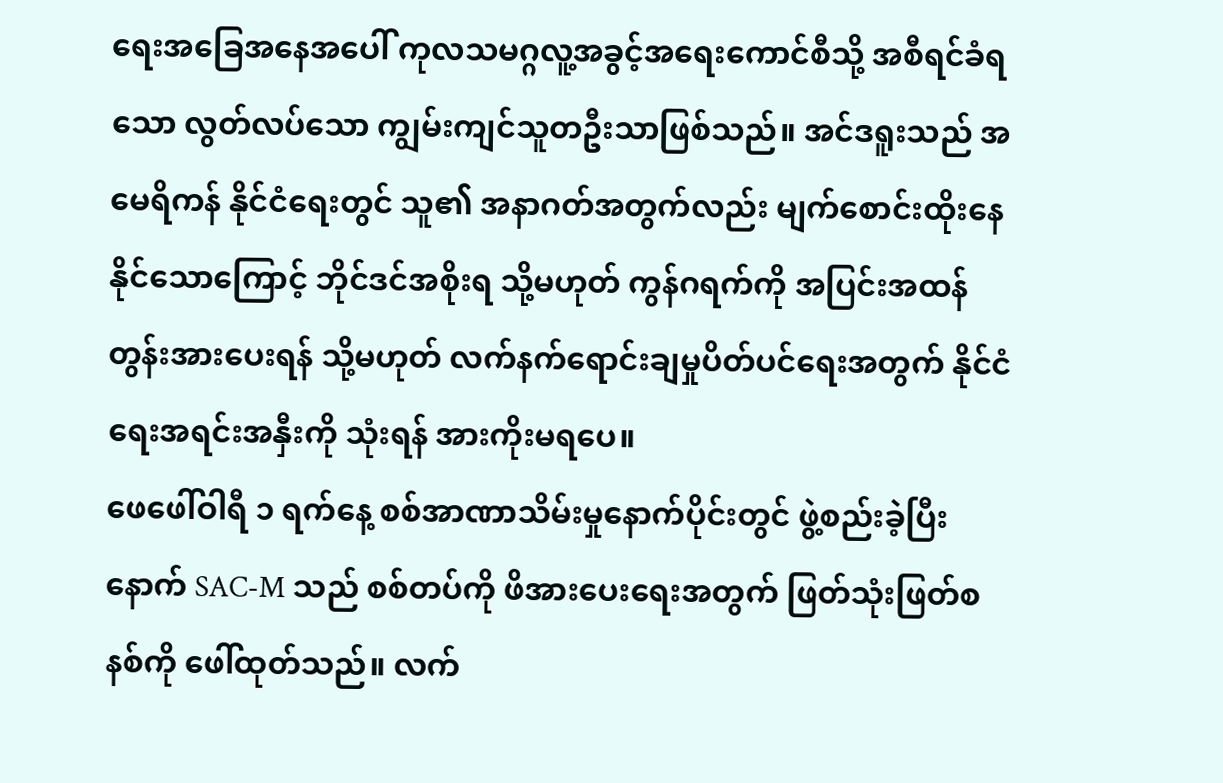ရေးအခြေအနေအပေါ် ကုလသမဂ္ဂလူ့အခွင့်အရေးကောင်စီသို့ အစီရင်ခံရသော လွတ်လပ်သော ကျွမ်းကျင်သူတဦးသာဖြစ်သည်။ အင်ဒရူးသည် အမေရိကန် နိုင်ငံရေးတွင် သူ၏ အနာဂတ်အတွက်လည်း မျက်စောင်းထိုးနေနိုင်သောကြောင့် ဘိုင်ဒင်အစိုးရ သို့မဟုတ် ကွန်ဂရက်ကို အပြင်းအထန်တွန်းအားပေးရန် သို့မဟုတ် လက်နက်ရောင်းချမှုပိတ်ပင်ရေးအတွက် နိုင်ငံရေးအရင်းအနှီးကို သုံးရန် အားကိုးမရပေ။
ဖေဖေါ်ဝါရီ ၁ ရက်နေ့ စစ်အာဏာသိမ်းမှုနောက်ပိုင်းတွင် ဖွဲ့စည်းခဲ့ပြီးနောက် SAC-M သည် စစ်တပ်ကို ဖိအားပေးရေးအတွက် ဖြတ်သုံးဖြတ်စနစ်ကို ဖေါ်ထုတ်သည်။ လက်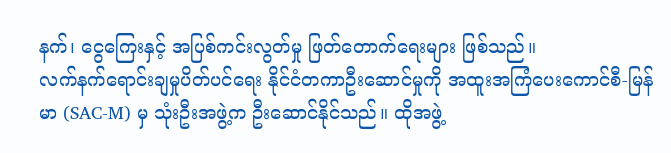နက်၊ ငွေကြေးနှင့် အပြစ်ကင်းလွတ်မှု ဖြတ်တောက်ရေးများ ဖြစ်သည်။
လက်နက်ရောင်းချမှုပိတ်ပင်ရေး နိုင်ငံတကာဦးဆောင်မှုကို အထူးအကြံပေးကောင်စီ-မြန်မာ (SAC-M) မှ သုံးဦးအဖွဲ့က ဦးဆောင်နိုင်သည်။ ထိုအဖွဲ့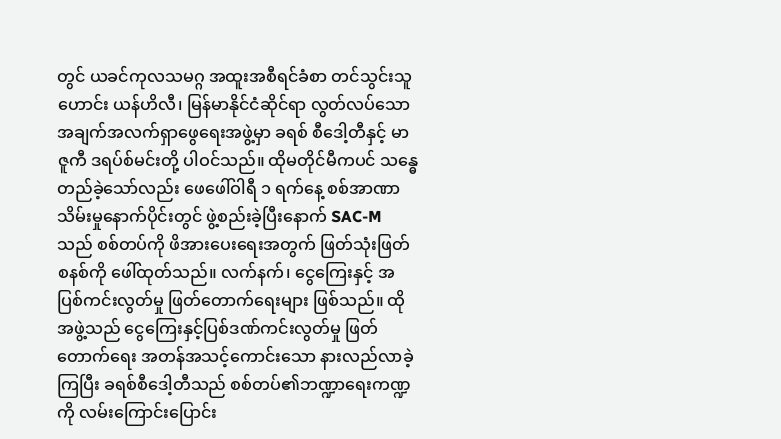တွင် ယခင်ကုလသမဂ္ဂ အထူးအစီရင်ခံစာ တင်သွင်းသူဟောင်း ယန်ဟိလီ၊ မြန်မာနိုင်ငံဆိုင်ရာ လွတ်လပ်သော အချက်အလက်ရှာဖွေရေးအဖွဲ့မှာ ခရစ် စီဒေါ့တီနှင့် မာဇူကီ ဒရပ်စ်မင်းတို့ ပါဝင်သည်။ ထိုမတိုင်မီကပင် သန္ဓေတည်ခဲ့သော်လည်း ဖေဖေါ်ဝါရီ ၁ ရက်နေ့ စစ်အာဏာသိမ်းမှုနောက်ပိုင်းတွင် ဖွဲ့စည်းခဲ့ပြီးနောက် SAC-M သည် စစ်တပ်ကို ဖိအားပေးရေးအတွက် ဖြတ်သုံးဖြတ်စနစ်ကို ဖေါ်ထုတ်သည်။ လက်နက်၊ ငွေကြေးနှင့် အပြစ်ကင်းလွတ်မှု ဖြတ်တောက်ရေးများ ဖြစ်သည်။ ထိုအဖွဲ့သည် ငွေကြေးနှင့်ပြစ်ဒဏ်ကင်းလွတ်မှု ဖြတ်တောက်ရေး အတန်အသင့်ကောင်းသော နားလည်လာခဲ့ကြပြီး ခရစ်စီဒေါ့တီသည် စစ်တပ်၏ဘဏ္ဍာရေးကဏ္ဍကို လမ်းကြောင်းပြောင်း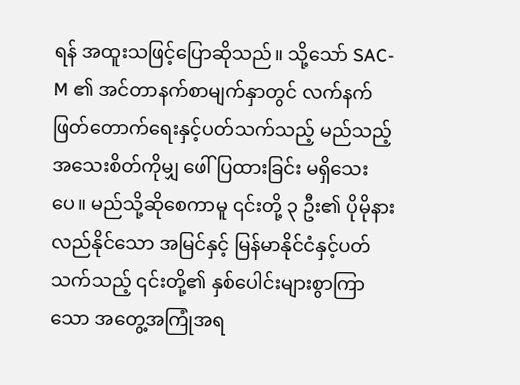ရန် အထူးသဖြင့်ပြောဆိုသည်။ သို့သော် SAC-M ၏ အင်တာနက်စာမျက်နှာတွင် လက်နက်ဖြတ်တောက်ရေးနှင့်ပတ်သက်သည့် မည်သည့်အသေးစိတ်ကိုမျှ ဖေါ်ပြထားခြင်း မရှိသေးပေ။ မည်သို့ဆိုစေကာမူ ၎င်းတို့ ၃ ဦး၏ ပိုမိုနားလည်နိုင်သော အမြင်နှင့် မြန်မာနိုင်ငံနှင့်ပတ်သက်သည့် ၎င်းတို့၏ နှစ်ပေါင်းများစွာကြာသော အတွေ့အကြုံအရ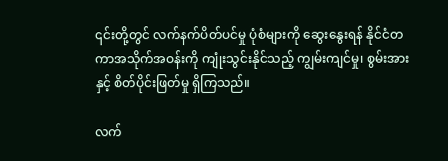၎င်းတို့တွင် လက်နက်ပိတ်ပင်မှု ပုံစံများကို ဆွေးနွေးရန် နိုင်ငံတကာအသိုက်အဝန်းကို ကျုံးသွင်းနိုင်သည့် ကျွမ်းကျင်မှု၊ စွမ်းအားနှင့် စိတ်ပိုင်းဖြတ်မှု ရှိကြသည်။

လက်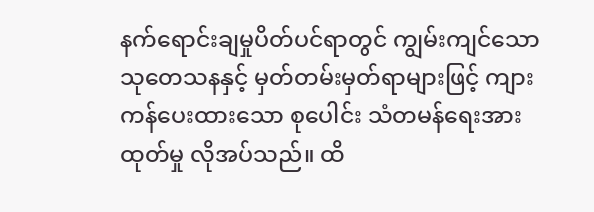နက်ရောင်းချမှုပိတ်ပင်ရာတွင် ကျွမ်းကျင်သော သုတေသနနှင့် မှတ်တမ်းမှတ်ရာများဖြင့် ကျားကန်ပေးထားသော စုပေါင်း သံတမန်ရေးအားထုတ်မှု လိုအပ်သည်။ ထိ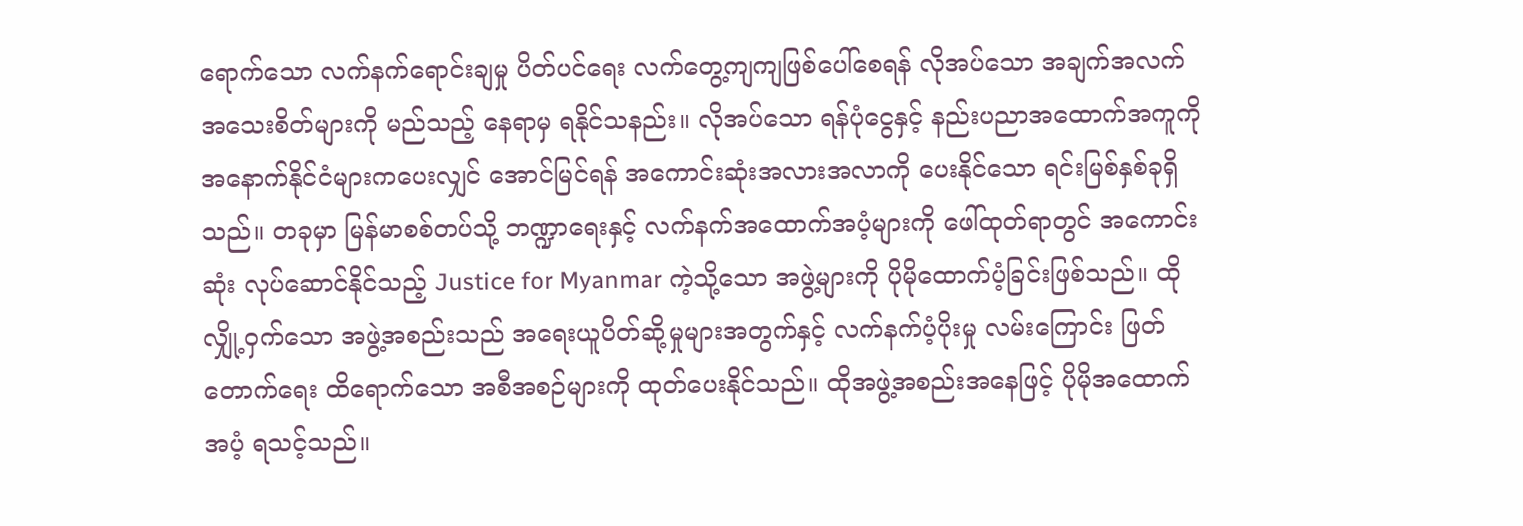ရောက်သော လက်နက်ရောင်းချမှု ပိတ်ပင်ရေး လက်တွေ့ကျကျဖြစ်ပေါ်စေရန် လိုအပ်သော အချက်အလက် အသေးစိတ်များကို မည်သည့် နေရာမှ ရနိုင်သနည်း။ လိုအပ်သော ရန်ပုံငွေနှင့် နည်းပညာအထောက်အကူကို အနောက်နိုင်ငံများကပေးလျှင် အောင်မြင်ရန် အကောင်းဆုံးအလားအလာကို ပေးနိုင်သော ရင်းမြစ်နှစ်ခုရှိသည်။ တခုမှာ မြန်မာစစ်တပ်သို့ ဘဏ္ဍာရေးနှင့် လက်နက်အထောက်အပံ့များကို ဖေါ်ထုတ်ရာတွင် အကောင်းဆုံး လုပ်ဆောင်နိုင်သည့် Justice for Myanmar ကဲ့သို့သော အဖွဲ့များကို ပိုမိုထောက်ပံ့ခြင်းဖြစ်သည်။ ထို လျှို့ဝှက်သော အဖွဲ့အစည်းသည် အရေးယူပိတ်ဆို့မှုများအတွက်နှင့် လက်နက်ပံ့ပိုးမှု လမ်းကြောင်း ဖြတ်တောက်ရေး ထိရောက်သော အစီအစဉ်များကို ထုတ်ပေးနိုင်သည်။ ထိုအဖွဲ့အစည်းအနေဖြင့် ပိုမိုအထောက်အပံ့ ရသင့်သည်။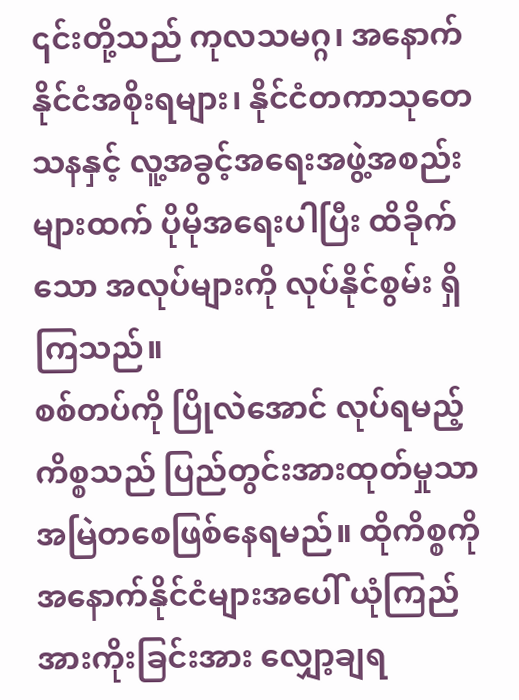၎င်းတို့သည် ကုလသမဂ္ဂ၊ အနောက်နိုင်ငံအစိုးရများ၊ နိုင်ငံတကာသုတေသနနှင့် လူ့အခွင့်အရေးအဖွဲ့အစည်းများထက် ပိုမိုအရေးပါပြီး ထိခိုက်သော အလုပ်များကို လုပ်နိုင်စွမ်း ရှိကြသည်။
စစ်တပ်ကို ပြိုလဲအောင် လုပ်ရမည့်ကိစ္စသည် ပြည်တွင်းအားထုတ်မှုသာ အမြဲတစေဖြစ်နေရမည်။ ထိုကိစ္စကို အနောက်နိုင်ငံများအပေါ် ယုံကြည်အားကိုးခြင်းအား လျှော့ချရ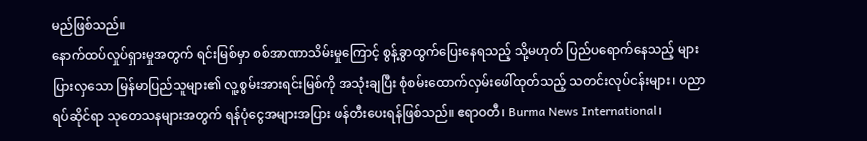မည်ဖြစ်သည်။
နောက်ထပ်လှုပ်ရှားမှုအတွက် ရင်းမြစ်မှာ စစ်အာဏာသိမ်းမှုကြောင့် စွန့်ခွာထွက်ပြေးနေရသည့် သို့မဟုတ် ပြည်ပရောက်နေသည့် များပြားလှသော မြန်မာပြည်သူများ၏ လူ့စွမ်းအားရင်းမြစ်ကို အသုံးချပြီး စုံစမ်းထောက်လှမ်းဖေါ်ထုတ်သည့် သတင်းလုပ်ငန်းများ၊ ပညာရပ်ဆိုင်ရာ သုတေသနများအတွက် ရန်ပုံငွေအများအပြား ဖန်တီးပေးရန်ဖြစ်သည်။ ဧရာဝတီ၊ Burma News International၊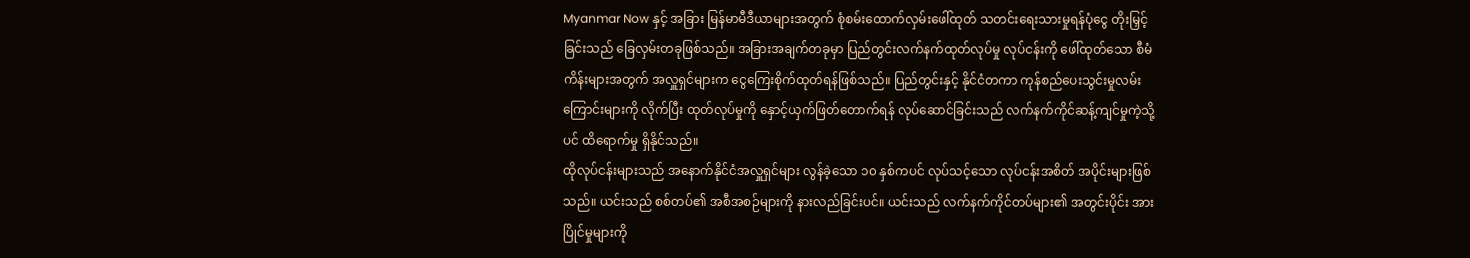Myanmar Now နှင့် အခြား မြန်မာမီဒီယာများအတွက် စုံစမ်းထောက်လှမ်းဖေါ်ထုတ် သတင်းရေးသားမှုရန်ပုံငွေ တိုးမြှင့်ခြင်းသည် ခြေလှမ်းတခုဖြစ်သည်။ အခြားအချက်တခုမှာ ပြည်တွင်းလက်နက်ထုတ်လုပ်မှု လုပ်ငန်းကို ဖေါ်ထုတ်သော စီမံကိန်းများအတွက် အလှူရှင်များက ငွေကြေးစိုက်ထုတ်ရန်ဖြစ်သည်။ ပြည်တွင်းနှင့် နိုင်ငံတကာ ကုန်စည်ပေးသွင်းမှုလမ်းကြောင်းများကို လိုက်ပြီး ထုတ်လုပ်မှုကို နှောင့်ယှက်ဖြတ်တောက်ရန် လုပ်ဆောင်ခြင်းသည် လက်နက်ကိုင်ဆန့်ကျင်မှုကဲ့သို့ပင် ထိရောက်မှု ရှိနိုင်သည်။
ထိုလုပ်ငန်းများသည် အနောက်နိုင်ငံအလှူရှင်များ လွန်ခဲ့သော ၁၀ နှစ်ကပင် လုပ်သင့်သော လုပ်ငန်းအစိတ် အပိုင်းများဖြစ်သည်။ ယင်းသည် စစ်တပ်၏ အစီအစဉ်များကို နားလည်ခြင်းပင်။ ယင်းသည် လက်နက်ကိုင်တပ်များ၏ အတွင်းပိုင်း အားပြိုင်မှုများကို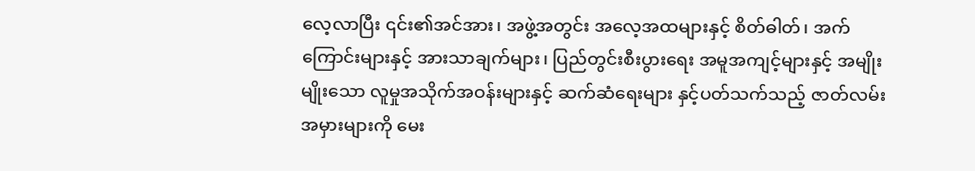လေ့လာပြီး ၎င်း၏အင်အား၊ အဖွဲ့အတွင်း အလေ့အထများနှင့် စိတ်ဓါတ်၊ အက်ကြောင်းများနှင့် အားသာချက်များ၊ ပြည်တွင်းစီးပွားရေး အမူအကျင့်များနှင့် အမျိုးမျိုးသော လူမှုအသိုက်အဝန်းများနှင့် ဆက်ဆံရေးများ နှင့်ပတ်သက်သည့် ဇာတ်လမ်း အမှားများကို မေး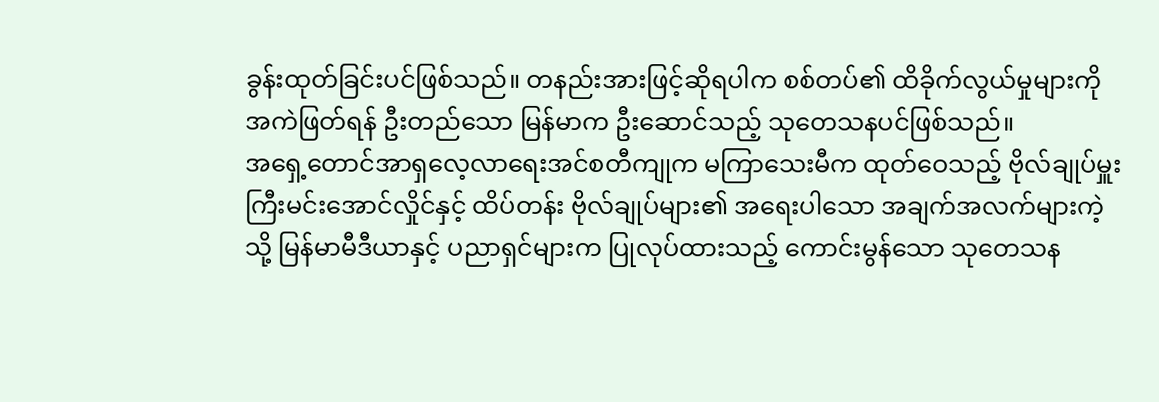ခွန်းထုတ်ခြင်းပင်ဖြစ်သည်။ တနည်းအားဖြင့်ဆိုရပါက စစ်တပ်၏ ထိခိုက်လွယ်မှုများကို အကဲဖြတ်ရန် ဦးတည်သော မြန်မာက ဦးဆောင်သည့် သုတေသနပင်ဖြစ်သည်။
အရှေ့တောင်အာရှလေ့လာရေးအင်စတီကျုက မကြာသေးမီက ထုတ်ဝေသည့် ဗိုလ်ချုပ်မှူးကြီးမင်းအောင်လှိုင်နှင့် ထိပ်တန်း ဗိုလ်ချုပ်များ၏ အရေးပါသော အချက်အလက်များကဲ့သို့ မြန်မာမီဒီယာနှင့် ပညာရှင်များက ပြုလုပ်ထားသည့် ကောင်းမွန်သော သုတေသန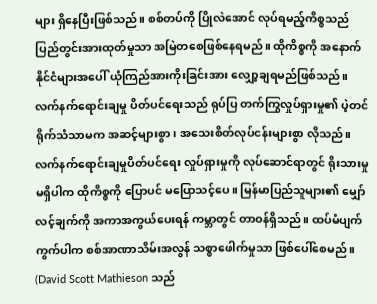များ ရှိနေပြီးဖြစ်သည်။ စစ်တပ်ကို ပြိုလဲအောင် လုပ်ရမည့်ကိစ္စသည် ပြည်တွင်းအားထုတ်မှုသာ အမြဲတစေဖြစ်နေရမည်။ ထိုကိစ္စကို အနောက်နိုင်ငံများအပေါ် ယုံကြည်အားကိုးခြင်းအား လျှော့ချရမည်ဖြစ်သည်။
လက်နက်ရောင်းချမှု ပိတ်ပင်ရေးသည် ရုပ်ပြ တက်ကြွလှုပ်ရှားမှု၏ ပဲ့တင်ရိုက်သံသာမက အဆင့်များစွာ၊ အသေးစိတ်လုပ်ငန်းများစွာ လိုသည်။ လက်နက်ရောင်းချမှုပိတ်ပင်ရေး လှုပ်ရှားမှုကို လုပ်ဆောင်ရာတွင် ရိုးသားမှုမရှိပါက ထိုကိစ္စကို ပြောပင် မပြောသင့်ပေ။ မြန်မာပြည်သူများ၏ မျှော်လင့်ချက်ကို အကာအကွယ်ပေးရန် ကမ္ဘာတွင် တာဝန်ရှိသည်။ ထပ်မံပျက်ကွက်ပါက စစ်အာဏာသိမ်းအလွန် သစ္စာဖေါက်မှုသာ ဖြစ်ပေါ်စေမည်။
(David Scott Mathieson သည်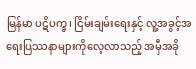မြန်မာ ပဋိပက္ခ၊ ငြိမ်းချမ်းရေးနှင့် လူ့အခွင့်အရေးပြဿနာများကိုလေ့လာသည့် အမှီအခို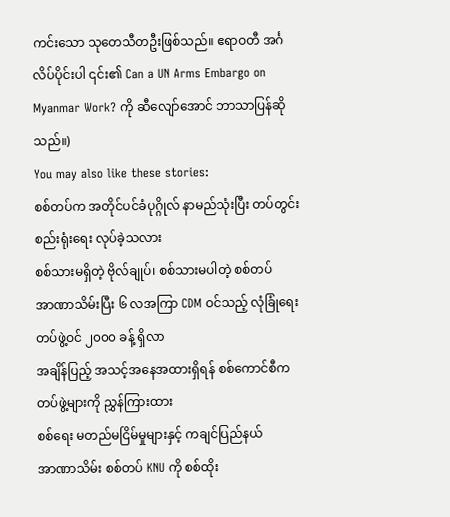ကင်းသော သုတေသီတဦးဖြစ်သည်။ ဧရာဝတီ အင်္ဂလိပ်ပိုင်းပါ ၎င်း၏ Can a UN Arms Embargo on Myanmar Work? ကို ဆီလျော်အောင် ဘာသာပြန်ဆိုသည်။)
You may also like these stories:
စစ်တပ်က အတိုင်ပင်ခံပုဂ္ဂိုလ် နာမည်သုံးပြီး တပ်တွင်းစည်းရုံးရေး လုပ်ခဲ့သလား
စစ်သားမရှိတဲ့ ဗိုလ်ချုပ်၊ စစ်သားမပါတဲ့ စစ်တပ်
အာဏာသိမ်းပြီး ၆ လအကြာ CDM ဝင်သည့် လုံခြုံရေးတပ်ဖွဲ့ဝင် ၂၀၀၀ ခန့် ရှိလာ
အချိန်ပြည့် အသင့်အနေအထားရှိရန် စစ်ကောင်စီက တပ်ဖွဲ့များကို ညွှန်ကြားထား
စစ်ရေး မတည်မငြိမ်မှုများနှင့် ကချင်ပြည်နယ်
အာဏာသိမ်း စစ်တပ် KNU ကို စစ်ထိုး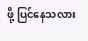ဖို့ ပြင်နေသလား